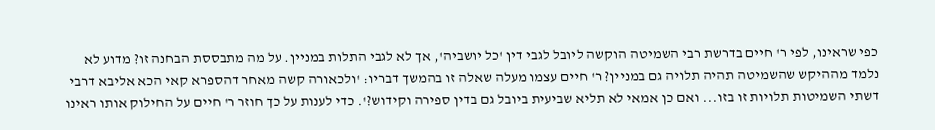כפי שראינו, לפי ר' חיים בדרשת רבי השמיטה הוקשה ליובל לגבי דין 'כל יושביה', אך לא לגבי התלות במניין. על מה מתבססת הבחנה זו? מדוע לא נלמד מההיקש שהשמיטה תהיה תלויה גם במניין? ר' חיים עצמו מעלה שאלה זו בהמשך דבריו: 'ולכאורה קשה מאחר דהספרא קאי הכא אליבא דרבי דשתי השמיטות תלויות זו בזו... ואם כן אמאי לא תליא שביעית ביובל גם בדין ספירה וקידוש?'. כדי לענות על כך חוזר ר' חיים על החילוק אותו ראינו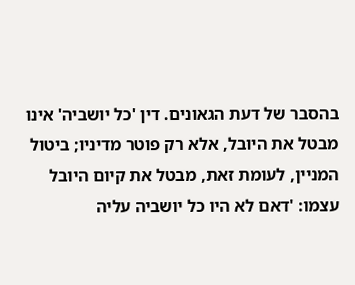בהסבר של דעת הגאונים. דין 'כל יושביה' אינו מבטל את היובל, אלא רק פוטר מדיניו; ביטול המניין, לעומת זאת, מבטל את קיום היובל עצמו: 'דאם לא היו כל יושביה עליה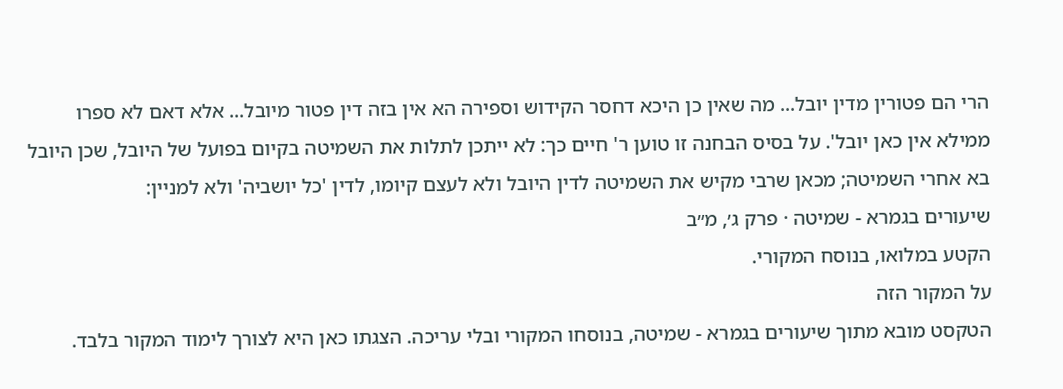הרי הם פטורין מדין יובל... מה שאין כן היכא דחסר הקידוש וספירה הא אין בזה דין פטור מיובל... אלא דאם לא ספרו ממילא אין כאן יובל'. על בסיס הבחנה זו טוען ר' חיים כך: לא ייתכן לתלות את השמיטה בקיום בפועל של היובל, שכן היובל בא אחרי השמיטה; מכאן שרבי מקיש את השמיטה לדין היובל ולא לעצם קיומו, לדין 'כל יושביה' ולא למניין:
שיעורים בגמרא - שמיטה · פרק ג׳, מ״ב
הקטע במלואו, בנוסח המקורי.
על המקור הזה
הטקסט מובא מתוך שיעורים בגמרא - שמיטה, בנוסחו המקורי ובלי עריכה. הצגתו כאן היא לצורך לימוד המקור בלבד.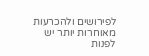לפירושים ולהכרעות מאוחרות יותר יש לפנות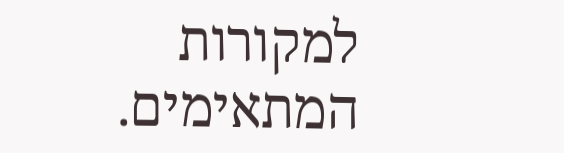למקורות המתאימים.